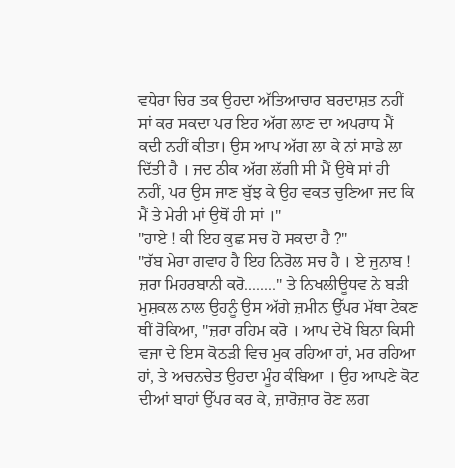ਵਧੇਰਾ ਚਿਰ ਤਕ ਉਹਦਾ ਅੱਤਿਆਚਾਰ ਬਰਦਾਸ਼ਤ ਨਹੀਂ ਸਾਂ ਕਰ ਸਕਦਾ ਪਰ ਇਹ ਅੱਗ ਲਾਣ ਦਾ ਅਪਰਾਧ ਮੈਂ ਕਦੀ ਨਹੀਂ ਕੀਤਾ। ਉਸ ਆਪ ਅੱਗ ਲਾ ਕੇ ਨਾਂ ਸਾਡੇ ਲਾ ਦਿੱਤੀ ਹੈ । ਜਦ ਠੀਕ ਅੱਗ ਲੱਗੀ ਸੀ ਮੈਂ ਉਥੇ ਸਾਂ ਹੀ ਨਹੀਂ, ਪਰ ਉਸ ਜਾਣ ਬੁੱਝ ਕੇ ਉਹ ਵਕਤ ਚੁਣਿਆ ਜਦ ਕਿ ਮੈਂ ਤੇ ਮੇਰੀ ਮਾਂ ਉਥੋਂ ਹੀ ਸਾਂ ।"
"ਹਾਏ ! ਕੀ ਇਹ ਕੁਛ ਸਚ ਹੋ ਸਕਦਾ ਹੈ ?"
"ਰੱਬ ਮੇਰਾ ਗਵਾਹ ਹੈ ਇਹ ਨਿਰੋਲ ਸਚ ਹੈ । ਏ ਜੁਨਾਬ ! ਜ਼ਰਾ ਮਿਹਰਬਾਨੀ ਕਰੋ........" ਤੇ ਨਿਖਲੀਊਧਵ ਨੇ ਬੜੀ ਮੁਸ਼ਕਲ ਨਾਲ ਉਹਨੂੰ ਉਸ ਅੱਗੇ ਜ਼ਮੀਨ ਉੱਪਰ ਮੱਥਾ ਟੇਕਣ ਥੀਂ ਰੋਕਿਆ, "ਜ਼ਰਾ ਰਹਿਮ ਕਰੋ । ਆਪ ਦੇਖੋ ਬਿਨਾ ਕਿਸੀ ਵਜਾ ਦੇ ਇਸ ਕੋਠੜੀ ਵਿਚ ਮੁਕ ਰਹਿਆ ਹਾਂ, ਮਰ ਰਹਿਆ ਹਾਂ, ਤੇ ਅਚਨਚੇਤ ਉਹਦਾ ਮੂੰਹ ਕੰਬਿਆ । ਉਹ ਆਪਣੇ ਕੋਟ ਦੀਆਂ ਬਾਹਾਂ ਉੱਪਰ ਕਰ ਕੇ, ਜ਼ਾਰੋਜ਼ਾਰ ਰੋਣ ਲਗ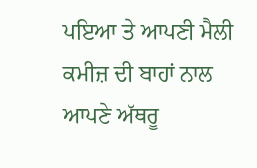ਪਇਆ ਤੇ ਆਪਣੀ ਮੈਲੀ ਕਮੀਜ਼ ਦੀ ਬਾਹਾਂ ਨਾਲ ਆਪਣੇ ਅੱਥਰੂ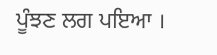ਪੂੰਝਣ ਲਗ ਪਇਆ ।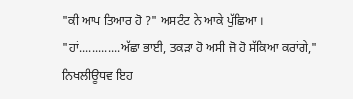"ਕੀ ਆਪ ਤਿਆਰ ਹੋ ?" ਅਸਟੰਟ ਨੇ ਆਕੇ ਪੁੱਛਿਆ ।
"ਹਾਂ.............ਅੱਛਾ ਭਾਈ, ਤਕੜਾ ਹੋ ਅਸੀ ਜੋ ਹੋ ਸੱਕਿਆ ਕਰਾਂਗੇ," ਨਿਖਲੀਊਧਵ ਇਹ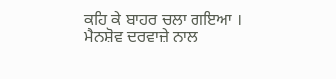ਕਹਿ ਕੇ ਬਾਹਰ ਚਲਾ ਗਇਆ ।
ਮੈਨਸ਼ੋਵ ਦਰਵਾਜ਼ੇ ਨਾਲ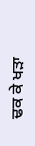ਢਕ ਕੇ ਖੜਾ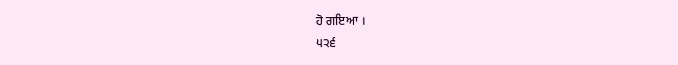ਹੋ ਗਇਆ ।
੫੨੬